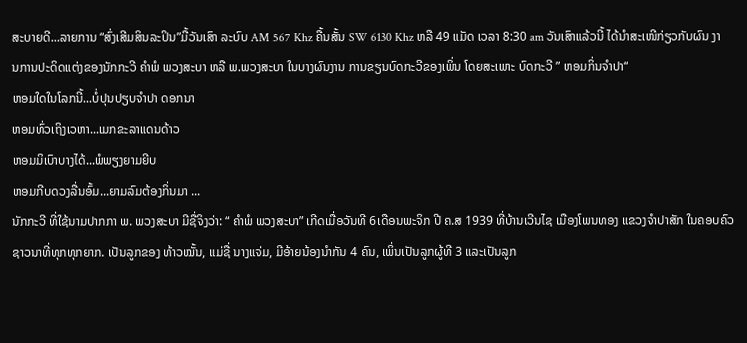ສະບາຍດີ...ລາຍການ “ສົ່ງເສີມສິນລະປິນ”ມື້ວັນເສົາ ລະບົບ AM 567 Khz ຄື້ນສັ້ນ SW 6130 Khz ຫລື 49 ແມັດ ເວລາ 8:30 am ວັນເສົາແລ້ວນີ້ ໄດ້ນຳສະເໜີກ່ຽວກັບຜົນ ງານການປະດິດແຕ່ງຂອງນັກກະວີ ຄໍາພໍ ພວງສະບາ ຫລື ພ.ພວງສະບາ ໃນບາງຜົນງານ ການຂຽນບົດກະວີຂອງເພິ່ນ ໂດຍສະເພາະ ບົດກະວີ ” ຫອມກິ່ນຈຳປາ“
ຫອມໃດໃນໂລກນີ້...ບໍ່ປຸນປຽບຈໍາປາ ດອກນາ
ຫອມທົ່ວເຖິງເວຫາ...ເມກຂະລາແດນດ້າວ
ຫອມມິເບົາບາງໄດ້...ພໍພຽງຍາມຍີບ
ຫອມກີບດວງລື່ນອົ້ມ...ຍາມລົມຕ້ອງກິ່ນມາ ...
ນັກກະວີ ທີ່ໃຊ້ນາມປາກກາ ພ. ພວງສະບາ ມີຊື່ຈິງວ່າ: “ ຄໍາພໍ ພວງສະບາ” ເກີດເມື່ອວັນທີ 6ເດືອນພະຈິກ ປີ ຄ.ສ 1939 ທີ່ບ້ານເວີນໄຊ ເມືອງໂພນທອງ ແຂວງຈໍາປາສັກ ໃນຄອບຄົວຊາວນາທີ່ທຸກທຸກຍາກ. ເປັນລູກຂອງ ທ້າວໝັ້ນ, ແມ່ຊື່ ນາງແຈ່ມ, ມີອ້າຍນ້ອງນໍາກັນ 4 ຄົນ, ເພິ່ນເປັນລູກຜູ້ທີ 3 ແລະເປັນລູກ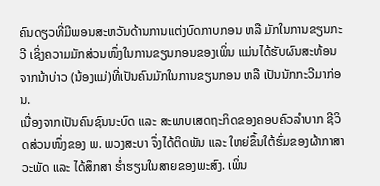ຄົນດຽວທີ່ມີພອນສະຫວັນດ້ານການແຕ່ງບົດກາບກອນ ຫລື ມັກໃນການຂຽນກະວີ ເຊິ່ງຄວາມມັກສ່ວນໜຶ່ງໃນການຂຽນກອນຂອງເພິ່ນ ແມ່ນໄດ້ຮັບຜົນສະທ້ອນຈາກນ້າບ່າວ (ນ້ອງແມ່)ທີ່ເປັນຄົນມັກໃນການຂຽນກອນ ຫລື ເປັນນັກກະວີມາກ່ອນ.
ເນື່ອງຈາກເປັນຄົນຊົນນະບົດ ແລະ ສະພາບເສດຖະກິດຂອງຄອບຄົວລໍາບາກ ຊີວິດສ່ວນໜຶ່ງຂອງ ພ. ພວງສະບາ ຈຶ່ງໄດ້ຕິດພັນ ແລະ ໃຫຍ່ຂຶ້ນໃຕ້ຮົ່ມຂອງຜ້າກາສາວະພັດ ແລະ ໄດ້ສຶກສາ ຮໍ່າຮຽນໃນສາຍຂອງພະສົງ. ເພິ່ນ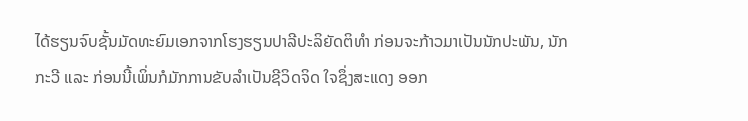ໄດ້ຮຽນຈົບຊັ້ນມັດທະຍົມເອກຈາກໂຮງຮຽນປາລີປະລິຍັດຕິທໍາ ກ່ອນຈະກ້າວມາເປັນນັກປະພັນ, ນັກກະວີ ແລະ ກ່ອນນີ້ເພິ່ນກໍມັກການຂັບລໍາເປັນຊີວິດຈິດ ໃຈຊຶ່ງສະແດງ ອອກ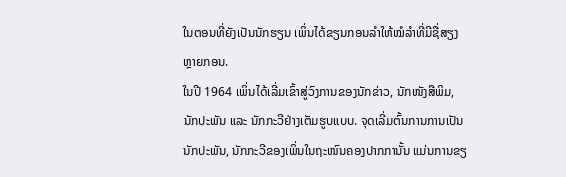ໃນຕອນທີ່ຍັງເປັນນັກຮຽນ ເພິ່ນໄດ້ຂຽນກອນລໍາໃຫ້ໝໍລໍາທີ່ມີຊື່ສຽງຫຼາຍກອນ.
ໃນປີ 1964 ເພິ່ນໄດ້ເລີ່ມເຂົ້າສູ່ວົງການຂອງນັກຂ່າວ, ນັກໜັງສືພິມ, ນັກປະພັນ ແລະ ນັກກະວີຢ່າງເຕັມຮູບແບບ. ຈຸດເລີ່ມຕົ້ນການການເປັນນັກປະພັນ, ນັກກະວີຂອງເພິ່ນໃນຖະໜົນຄອງປາກການັ້ນ ແມ່ນການຂຽ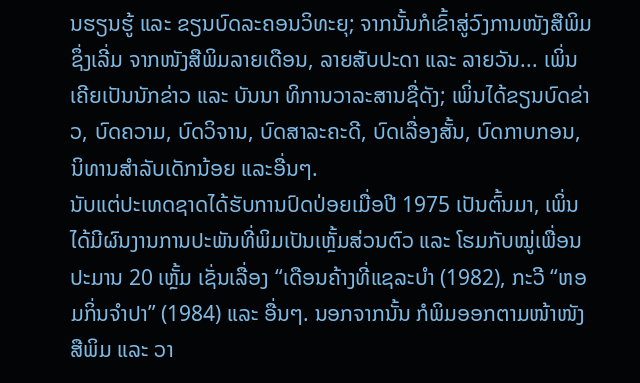ນຮຽນຮູ້ ແລະ ຂຽນບົດລະຄອນວິທະຍຸ; ຈາກນັ້ນກໍເຂົ້າສູ່ວົງການໜັງສືພິມ ຊຶ່ງເລີ່ມ ຈາກໜັງສືພິມລາຍເດືອນ, ລາຍສັບປະດາ ແລະ ລາຍວັນ... ເພິ່ນເຄີຍເປັນນັກຂ່າວ ແລະ ບັນນາ ທິການວາລະສານຊື່ດັງ; ເພິ່ນໄດ້ຂຽນບົດຂ່າວ, ບົດຄວາມ, ບົດວິຈານ, ບົດສາລະຄະດີ, ບົດເລື່ອງສັ້ນ, ບົດກາບກອນ, ນິທານສໍາລັບເດັກນ້ອຍ ແລະອື່ນໆ.
ນັບແຕ່ປະເທດຊາດໄດ້ຮັບການປົດປ່ອຍເມື່ອປີ 1975 ເປັນຕົ້ນມາ, ເພິ່ນໄດ້ມີຜົນງານການປະພັນທີ່ພິມເປັນເຫຼັ້ມສ່ວນຕົວ ແລະ ໂຮມກັບໝູ່ເພື່ອນປະມານ 20 ເຫຼັ້ມ ເຊັ່ນເລື່ອງ “ເດືອນຄ້າງທີ່ແຊລະບໍາ (1982), ກະວີ “ຫອມກິ່ນຈໍາປາ” (1984) ແລະ ອື່ນໆ. ນອກຈາກນັ້ນ ກໍພິມອອກຕາມໜ້າໜັງສືພິມ ແລະ ວາ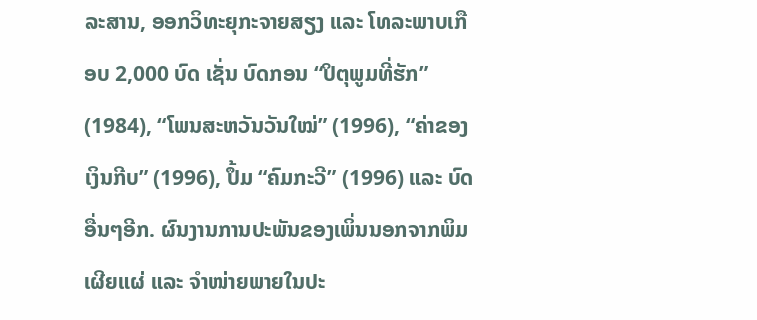ລະສານ, ອອກວິທະຍຸກະຈາຍສຽງ ແລະ ໂທລະພາບເກືອບ 2,000 ບົດ ເຊັ່ນ ບົດກອນ “ປິຕຸພູມທີ່ຮັກ” (1984), “ໂພນສະຫວັນວັນໃໝ່” (1996), “ຄ່າຂອງເງິນກີບ” (1996), ປຶ້ມ “ຄົມກະວີ” (1996) ແລະ ບົດອື່ນໆອີກ. ຜົນງານການປະພັນຂອງເພິ່ນນອກຈາກພິມເຜີຍແຜ່ ແລະ ຈຳໜ່າຍພາຍໃນປະ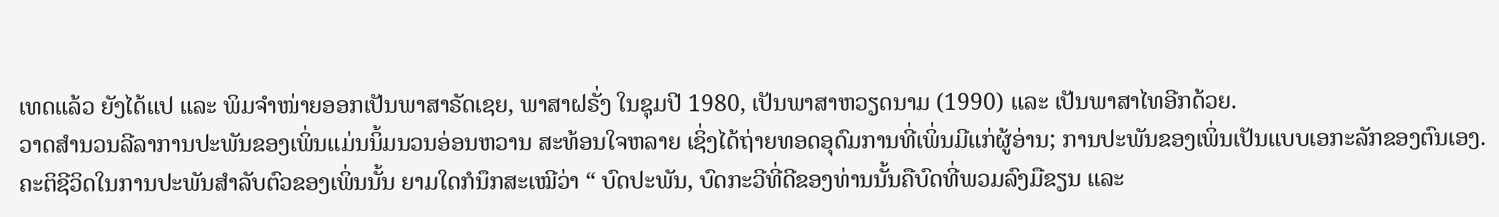ເທດແລ້ວ ຍັງໄດ້ແປ ແລະ ພິມຈໍາໜ່າຍອອກເປັນພາສາຣັດເຊຍ, ພາສາຝຣັ່ງ ໃນຊຸມປີ 1980, ເປັນພາສາຫວຽດນາມ (1990) ແລະ ເປັນພາສາໄທອີກດ້ວຍ.
ວາດສໍານວນລີລາການປະພັນຂອງເພິ່ນແມ່ນນິ້ມນວນອ່ອນຫວານ ສະທ້ອນໃຈຫລາຍ ເຊິ່ງໄດ້ຖ່າຍທອດອຸດົມການທີ່ເພິ່ນມີແກ່ຜູ້ອ່ານ; ການປະພັນຂອງເພິ່ນເປັນແບບເອກະລັກຂອງຕົນເອງ. ຄະຕິຊີວິດໃນການປະພັນສໍາລັບຕົວຂອງເພິ່ນນັ້ນ ຍາມໃດກໍນຶກສະເໝີວ່າ “ ບົດປະພັນ, ບົດກະວີທີ່ດີຂອງທ່ານນັ້ນຄືບົດທີ່ພວມລົງມືຂຽນ ແລະ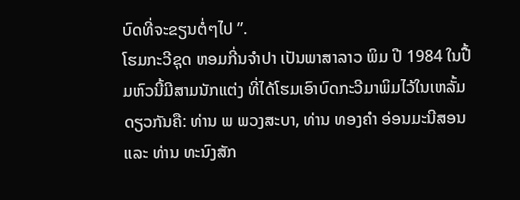ບົດທີ່ຈະຂຽນຕໍ່ໆໄປ ”.
ໂຮມກະວີຊຸດ ຫອມກີ່ນຈໍາປາ ເປັນພາສາລາວ ພິມ ປີ 1984 ໃນປື້ມຫົວນີ້ມີສາມນັກແຕ່ງ ທີ່ໄດ້ໂຮມເອົາບົດກະວີມາພິມໄວ້ໃນເຫລັ້ມດຽວກັນຄື: ທ່ານ ພ ພວງສະບາ, ທ່ານ ທອງຄໍາ ອ່ອນມະນີສອນ ແລະ ທ່ານ ທະນົງສັກ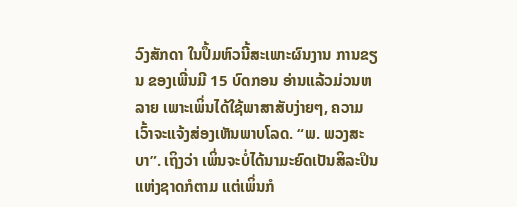ວົງສັກດາ ໃນປຶ້ມຫົວນີ້ສະເພາະຜົນງານ ການຂຽນ ຂອງເພີ່ນມີ 15 ບົດກອນ ອ່ານແລ້ວມ່ວນຫລາຍ ເພາະເພິ່ນໄດ້ໃຊ້ພາສາສັບງ່າຍໆ, ຄວາມເວົ້າຈະແຈ້ງສ່ອງເຫັນພາບໂລດ. “ພ. ພວງສະບາ”. ເຖິງວ່າ ເພິ່ນຈະບໍ່ໄດ້ນາມະຍົດເປັນສິລະປິນແຫ່ງຊາດກໍຕາມ ແຕ່ເພິ່ນກໍ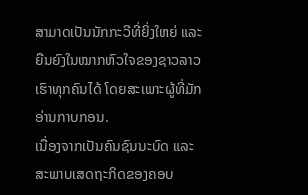ສາມາດເປັນນັກກະວີທີ່ຍິ່ງໃຫຍ່ ແລະ ຍືນຍົງໃນໝາກຫົວໃຈຂອງຊາວລາວເຮົາທຸກຄົນໄດ້ ໂດຍສະເພາະຜູ້ທີ່ມັກອ່ານກາບກອນ.
ເນື່ອງຈາກເປັນຄົນຊົນນະບົດ ແລະ ສະພາບເສດຖະກິດຂອງຄອບ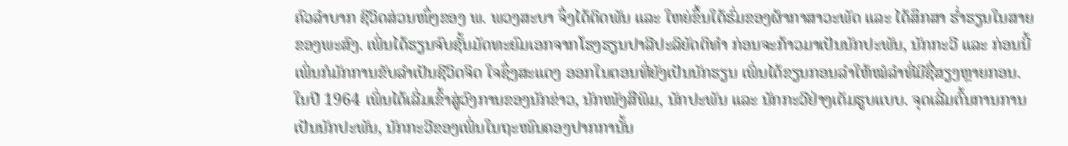ຄົວລໍາບາກ ຊີວິດສ່ວນໜຶ່ງຂອງ ພ. ພວງສະບາ ຈຶ່ງໄດ້ຕິດພັນ ແລະ ໃຫຍ່ຂຶ້ນໃຕ້ຮົ່ມຂອງຜ້າກາສາວະພັດ ແລະ ໄດ້ສຶກສາ ຮໍ່າຮຽນໃນສາຍຂອງພະສົງ. ເພິ່ນໄດ້ຮຽນຈົບຊັ້ນມັດທະຍົມເອກຈາກໂຮງຮຽນປາລີປະລິຍັດຕິທໍາ ກ່ອນຈະກ້າວມາເປັນນັກປະພັນ, ນັກກະວີ ແລະ ກ່ອນນີ້ເພິ່ນກໍມັກການຂັບລໍາເປັນຊີວິດຈິດ ໃຈຊຶ່ງສະແດງ ອອກໃນຕອນທີ່ຍັງເປັນນັກຮຽນ ເພິ່ນໄດ້ຂຽນກອນລໍາໃຫ້ໝໍລໍາທີ່ມີຊື່ສຽງຫຼາຍກອນ.
ໃນປີ 1964 ເພິ່ນໄດ້ເລີ່ມເຂົ້າສູ່ວົງການຂອງນັກຂ່າວ, ນັກໜັງສືພິມ, ນັກປະພັນ ແລະ ນັກກະວີຢ່າງເຕັມຮູບແບບ. ຈຸດເລີ່ມຕົ້ນການການເປັນນັກປະພັນ, ນັກກະວີຂອງເພິ່ນໃນຖະໜົນຄອງປາກການັ້ນ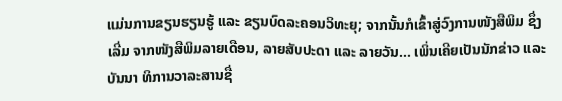ແມ່ນການຂຽນຮຽນຮູ້ ແລະ ຂຽນບົດລະຄອນວິທະຍຸ; ຈາກນັ້ນກໍເຂົ້າສູ່ວົງການໜັງສືພິມ ຊຶ່ງເລີ່ມ ຈາກໜັງສືພິມລາຍເດືອນ, ລາຍສັບປະດາ ແລະ ລາຍວັນ... ເພິ່ນເຄີຍເປັນນັກຂ່າວ ແລະ ບັນນາ ທິການວາລະສານຊື່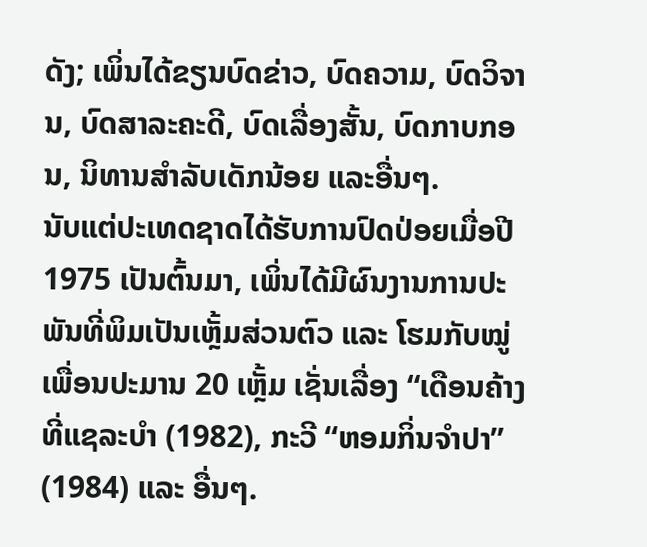ດັງ; ເພິ່ນໄດ້ຂຽນບົດຂ່າວ, ບົດຄວາມ, ບົດວິຈານ, ບົດສາລະຄະດີ, ບົດເລື່ອງສັ້ນ, ບົດກາບກອນ, ນິທານສໍາລັບເດັກນ້ອຍ ແລະອື່ນໆ.
ນັບແຕ່ປະເທດຊາດໄດ້ຮັບການປົດປ່ອຍເມື່ອປີ 1975 ເປັນຕົ້ນມາ, ເພິ່ນໄດ້ມີຜົນງານການປະພັນທີ່ພິມເປັນເຫຼັ້ມສ່ວນຕົວ ແລະ ໂຮມກັບໝູ່ເພື່ອນປະມານ 20 ເຫຼັ້ມ ເຊັ່ນເລື່ອງ “ເດືອນຄ້າງທີ່ແຊລະບໍາ (1982), ກະວີ “ຫອມກິ່ນຈໍາປາ” (1984) ແລະ ອື່ນໆ.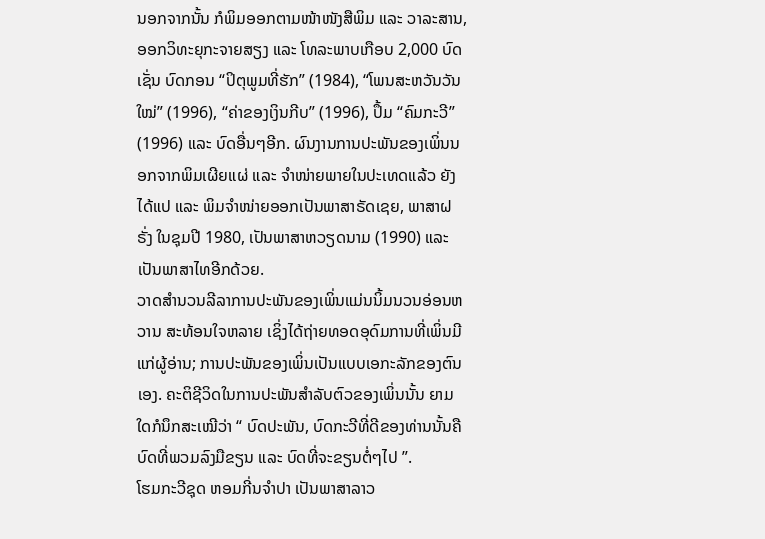ນອກຈາກນັ້ນ ກໍພິມອອກຕາມໜ້າໜັງສືພິມ ແລະ ວາລະສານ, ອອກວິທະຍຸກະຈາຍສຽງ ແລະ ໂທລະພາບເກືອບ 2,000 ບົດ ເຊັ່ນ ບົດກອນ “ປິຕຸພູມທີ່ຮັກ” (1984), “ໂພນສະຫວັນວັນໃໝ່” (1996), “ຄ່າຂອງເງິນກີບ” (1996), ປຶ້ມ “ຄົມກະວີ” (1996) ແລະ ບົດອື່ນໆອີກ. ຜົນງານການປະພັນຂອງເພິ່ນນອກຈາກພິມເຜີຍແຜ່ ແລະ ຈຳໜ່າຍພາຍໃນປະເທດແລ້ວ ຍັງໄດ້ແປ ແລະ ພິມຈໍາໜ່າຍອອກເປັນພາສາຣັດເຊຍ, ພາສາຝຣັ່ງ ໃນຊຸມປີ 1980, ເປັນພາສາຫວຽດນາມ (1990) ແລະ ເປັນພາສາໄທອີກດ້ວຍ.
ວາດສໍານວນລີລາການປະພັນຂອງເພິ່ນແມ່ນນິ້ມນວນອ່ອນຫວານ ສະທ້ອນໃຈຫລາຍ ເຊິ່ງໄດ້ຖ່າຍທອດອຸດົມການທີ່ເພິ່ນມີແກ່ຜູ້ອ່ານ; ການປະພັນຂອງເພິ່ນເປັນແບບເອກະລັກຂອງຕົນເອງ. ຄະຕິຊີວິດໃນການປະພັນສໍາລັບຕົວຂອງເພິ່ນນັ້ນ ຍາມໃດກໍນຶກສະເໝີວ່າ “ ບົດປະພັນ, ບົດກະວີທີ່ດີຂອງທ່ານນັ້ນຄືບົດທີ່ພວມລົງມືຂຽນ ແລະ ບົດທີ່ຈະຂຽນຕໍ່ໆໄປ ”.
ໂຮມກະວີຊຸດ ຫອມກີ່ນຈໍາປາ ເປັນພາສາລາວ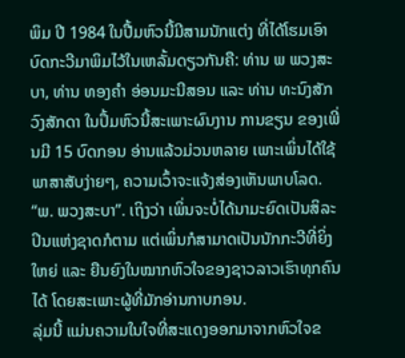ພິມ ປີ 1984 ໃນປື້ມຫົວນີ້ມີສາມນັກແຕ່ງ ທີ່ໄດ້ໂຮມເອົາບົດກະວີມາພິມໄວ້ໃນເຫລັ້ມດຽວກັນຄື: ທ່ານ ພ ພວງສະບາ, ທ່ານ ທອງຄໍາ ອ່ອນມະນີສອນ ແລະ ທ່ານ ທະນົງສັກ ວົງສັກດາ ໃນປຶ້ມຫົວນີ້ສະເພາະຜົນງານ ການຂຽນ ຂອງເພີ່ນມີ 15 ບົດກອນ ອ່ານແລ້ວມ່ວນຫລາຍ ເພາະເພິ່ນໄດ້ໃຊ້ພາສາສັບງ່າຍໆ, ຄວາມເວົ້າຈະແຈ້ງສ່ອງເຫັນພາບໂລດ. “ພ. ພວງສະບາ”. ເຖິງວ່າ ເພິ່ນຈະບໍ່ໄດ້ນາມະຍົດເປັນສິລະປິນແຫ່ງຊາດກໍຕາມ ແຕ່ເພິ່ນກໍສາມາດເປັນນັກກະວີທີ່ຍິ່ງໃຫຍ່ ແລະ ຍືນຍົງໃນໝາກຫົວໃຈຂອງຊາວລາວເຮົາທຸກຄົນໄດ້ ໂດຍສະເພາະຜູ້ທີ່ມັກອ່ານກາບກອນ.
ລຸ່ມນີ້ ແມ່ນຄວາມໃນໃຈທີ່ສະແດງອອກມາຈາກຫົວໃຈຂ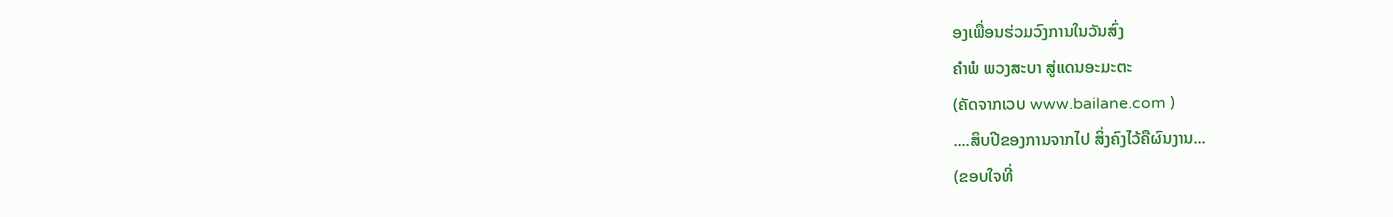ອງເພື່ອນຮ່ວມວົງການໃນວັນສົ່ງ
ຄຳພໍ ພວງສະບາ ສູ່ແດນອະມະຕະ
(ຄັດຈາກເວບ www.bailane.com )
....ສິບປີຂອງການຈາກໄປ ສິ່ງຄົງໄວ້ຄືຜົນງານ...
(ຂອບໃຈທີ່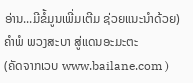ອ່ານ...ມີຂໍ້ມູນເພີ່ມເຕີມ ຊ່ວຍແນະນຳດ້ວຍ)
ຄຳພໍ ພວງສະບາ ສູ່ແດນອະມະຕະ
(ຄັດຈາກເວບ www.bailane.com )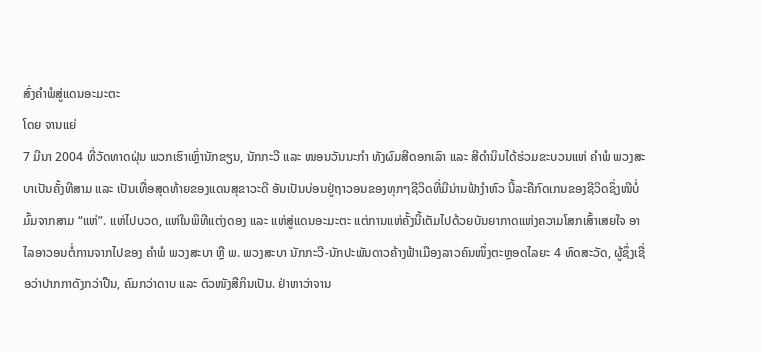ສົ່ງຄໍາພໍສູ່ແດນອະມະຕະ
ໂດຍ ຈານແຍ່
7 ມີນາ 2004 ທີ່ວັດທາດຝຸ່ນ ພວກເຮົາເຫຼົ່ານັກຂຽນ, ນັກກະວີ ແລະ ໜອນວັນນະກໍາ ທັງຜົມສີດອກເລົາ ແລະ ສີດໍານິນໄດ້ຮ່ວມຂະບວນແຫ່ ຄໍາພໍ ພວງສະບາເປັນຄັ້ງທີສາມ ແລະ ເປັນເທື່ອສຸດທ້າຍຂອງແດນສຸຂາວະດີ ອັນເປັນບ່ອນຢູ່ຖາວອນຂອງທຸກໆຊີວິດທີ່ມີນ່ານຟ້າງໍາຫົວ ນີ້ລະຄືກົດເກນຂອງຊີວິດຊຶ່ງໜີບໍ່ມົ້ມຈາກສາມ “ແຫ່”. ແຫ່ໄປບວດ, ແຫ່ໃນພິທີແຕ່ງດອງ ແລະ ແຫ່ສູ່ແດນອະມະຕະ ແຕ່ການແຫ່ຄັ້ງນີ້ເຕັມໄປດ້ວຍບັນຍາກາດແຫ່ງຄວາມໂສກເສົ້າເສຍໃຈ ອາໄລອາວອນຕໍ່ການຈາກໄປຂອງ ຄໍາພໍ ພວງສະບາ ຫຼື ພ. ພວງສະບາ ນັກກະວີ-ນັກປະພັນດາວຄ້າງຟ້າເມືອງລາວຄົນໜຶ່ງຕະຫຼອດໄລຍະ 4 ທົດສະວັດ, ຜູ້ຊຶ່ງເຊື່ອວ່າປາກກາດັງກວ່າປືນ, ຄົມກວ່າດາບ ແລະ ຕົວໜັງສືກິນເປັນ. ຢ່າຫາວ່າຈານ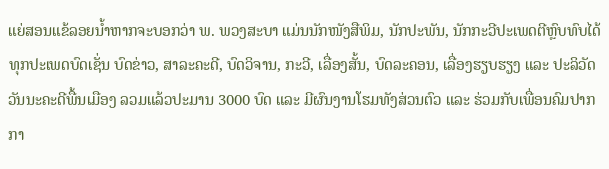ແຍ່ສອນແຂ້ລອຍນໍ້າຫາກຈະບອກວ່າ ພ. ພວງສະບາ ແມ່ນນັກໜັງສືພິມ, ນັກປະພັນ, ນັກກະວີປະເພດຕີຫຼົບທົບໄດ້ທຸກປະເພດບົດເຊັ່ນ ບົດຂ່າວ, ສາລະຄະດີ, ບົດວິຈານ, ກະວີ, ເລື່ອງສັ້ນ, ບົດລະຄອນ, ເລື່ອງຮຽບຮຽງ ແລະ ປະລິວັດວັນນະຄະດີພື້ນເມືອງ ລວມແລ້ວປະມານ 3000 ບົດ ແລະ ມີຜົນງານໂຮມທັງສ່ວນຕົວ ແລະ ຮ່ວມກັບເພື່ອນຄົມປາກກາ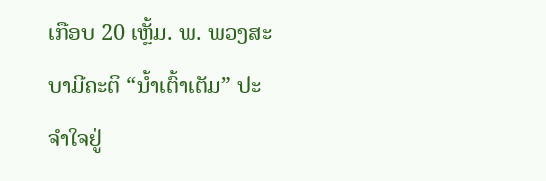ເກືອບ 20 ເຫຼັ້ມ. ພ. ພວງສະບາມີຄະຕິ “ນໍ້າເຕົ້າເຕັມ” ປະຈໍາໃຈຢູ່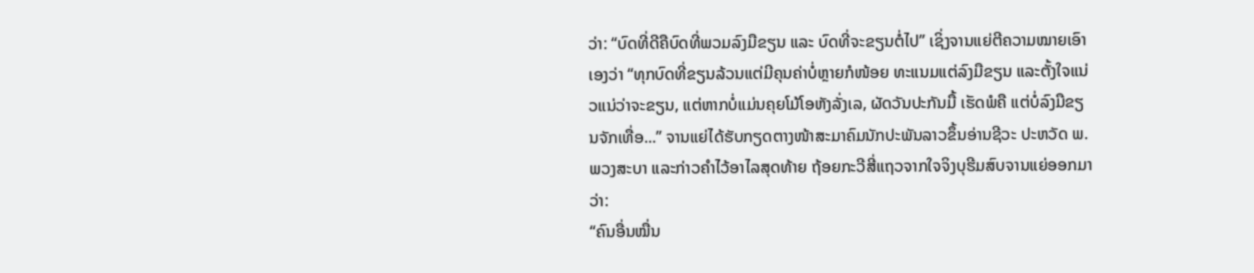ວ່າ: “ບົດທີ່ດີຄືບົດທີ່ພວມລົງມືຂຽນ ແລະ ບົດທີ່ຈະຂຽນຕໍ່ໄປ” ເຊິ່ງຈານແຍ່ຕີຄວາມໝາຍເອົາເອງວ່າ “ທຸກບົດທີ່ຂຽນລ້ວນແຕ່ມີຄຸນຄ່າບໍ່ຫຼາຍກໍໜ້ອຍ ທະແນມແຕ່ລົງມືຂຽນ ແລະຕັ້ງໃຈແນ່ວແນ່ວ່າຈະຂຽນ, ແຕ່ຫາກບໍ່ແມ່ນຄຸຍໂມ້ໂອຫັງລັ່ງເລ, ຜັດວັນປະກັນມື້ ເຮັດພໍຄື ແຕ່ບໍ່ລົງມືຂຽນຈັກເທື່ອ...” ຈານແຍ່ໄດ້ຮັບກຽດຕາງໜ້າສະມາຄົມນັກປະພັນລາວຂຶ້ນອ່ານຊີວະ ປະຫວັດ ພ. ພວງສະບາ ແລະກ່າວຄໍາໄວ້ອາໄລສຸດທ້າຍ ຖ້ອຍກະວີສີ່ແຖວຈາກໃຈຈິງບຸຮີມສົບຈານແຍ່ອອກມາວ່າ:
“ຄົນອື່ນໝື່ນ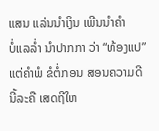ແສນ ແລ່ນນໍາເງິນ ເພີນນໍາຄໍາ
ບໍ່ແລລໍ່າ ນໍາປາກກາ ວ່າ “ທ້ອງແປ”
ແຕ່ຄໍາພໍ ຂໍຕໍ່ກອນ ສອນຄວາມດີ
ນີ້ລະຄື ເສດຖີໃຫ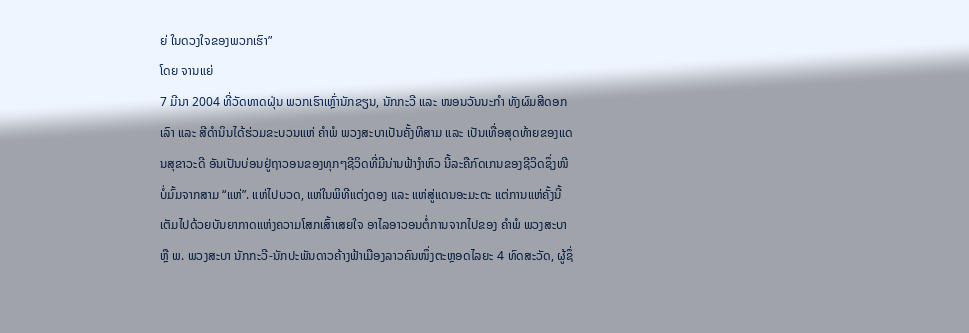ຍ່ ໃນດວງໃຈຂອງພວກເຮົາ”
ໂດຍ ຈານແຍ່
7 ມີນາ 2004 ທີ່ວັດທາດຝຸ່ນ ພວກເຮົາເຫຼົ່ານັກຂຽນ, ນັກກະວີ ແລະ ໜອນວັນນະກໍາ ທັງຜົມສີດອກເລົາ ແລະ ສີດໍານິນໄດ້ຮ່ວມຂະບວນແຫ່ ຄໍາພໍ ພວງສະບາເປັນຄັ້ງທີສາມ ແລະ ເປັນເທື່ອສຸດທ້າຍຂອງແດນສຸຂາວະດີ ອັນເປັນບ່ອນຢູ່ຖາວອນຂອງທຸກໆຊີວິດທີ່ມີນ່ານຟ້າງໍາຫົວ ນີ້ລະຄືກົດເກນຂອງຊີວິດຊຶ່ງໜີບໍ່ມົ້ມຈາກສາມ “ແຫ່”. ແຫ່ໄປບວດ, ແຫ່ໃນພິທີແຕ່ງດອງ ແລະ ແຫ່ສູ່ແດນອະມະຕະ ແຕ່ການແຫ່ຄັ້ງນີ້ເຕັມໄປດ້ວຍບັນຍາກາດແຫ່ງຄວາມໂສກເສົ້າເສຍໃຈ ອາໄລອາວອນຕໍ່ການຈາກໄປຂອງ ຄໍາພໍ ພວງສະບາ ຫຼື ພ. ພວງສະບາ ນັກກະວີ-ນັກປະພັນດາວຄ້າງຟ້າເມືອງລາວຄົນໜຶ່ງຕະຫຼອດໄລຍະ 4 ທົດສະວັດ, ຜູ້ຊຶ່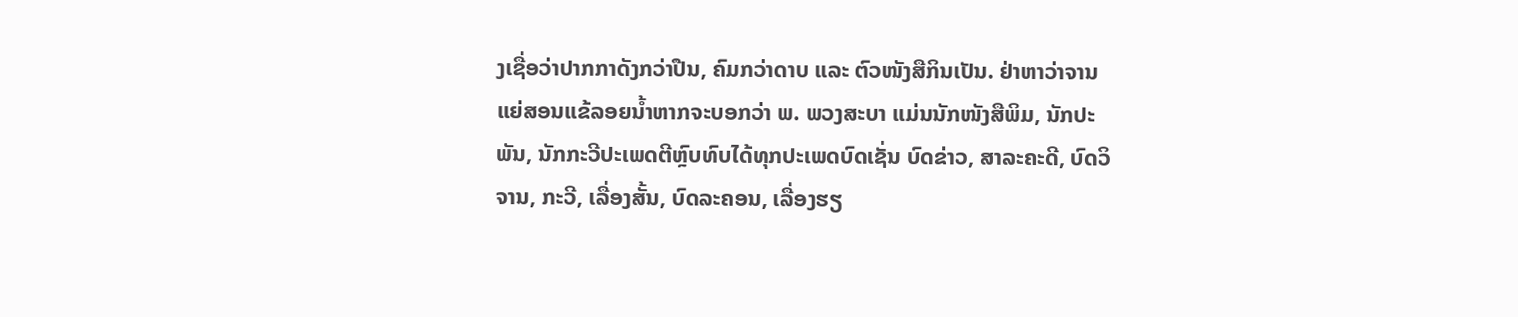ງເຊື່ອວ່າປາກກາດັງກວ່າປືນ, ຄົມກວ່າດາບ ແລະ ຕົວໜັງສືກິນເປັນ. ຢ່າຫາວ່າຈານແຍ່ສອນແຂ້ລອຍນໍ້າຫາກຈະບອກວ່າ ພ. ພວງສະບາ ແມ່ນນັກໜັງສືພິມ, ນັກປະພັນ, ນັກກະວີປະເພດຕີຫຼົບທົບໄດ້ທຸກປະເພດບົດເຊັ່ນ ບົດຂ່າວ, ສາລະຄະດີ, ບົດວິຈານ, ກະວີ, ເລື່ອງສັ້ນ, ບົດລະຄອນ, ເລື່ອງຮຽ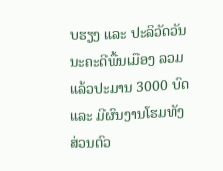ບຮຽງ ແລະ ປະລິວັດວັນນະຄະດີພື້ນເມືອງ ລວມແລ້ວປະມານ 3000 ບົດ ແລະ ມີຜົນງານໂຮມທັງສ່ວນຕົວ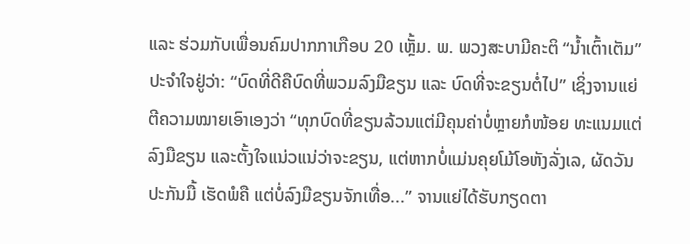ແລະ ຮ່ວມກັບເພື່ອນຄົມປາກກາເກືອບ 20 ເຫຼັ້ມ. ພ. ພວງສະບາມີຄະຕິ “ນໍ້າເຕົ້າເຕັມ” ປະຈໍາໃຈຢູ່ວ່າ: “ບົດທີ່ດີຄືບົດທີ່ພວມລົງມືຂຽນ ແລະ ບົດທີ່ຈະຂຽນຕໍ່ໄປ” ເຊິ່ງຈານແຍ່ຕີຄວາມໝາຍເອົາເອງວ່າ “ທຸກບົດທີ່ຂຽນລ້ວນແຕ່ມີຄຸນຄ່າບໍ່ຫຼາຍກໍໜ້ອຍ ທະແນມແຕ່ລົງມືຂຽນ ແລະຕັ້ງໃຈແນ່ວແນ່ວ່າຈະຂຽນ, ແຕ່ຫາກບໍ່ແມ່ນຄຸຍໂມ້ໂອຫັງລັ່ງເລ, ຜັດວັນປະກັນມື້ ເຮັດພໍຄື ແຕ່ບໍ່ລົງມືຂຽນຈັກເທື່ອ...” ຈານແຍ່ໄດ້ຮັບກຽດຕາ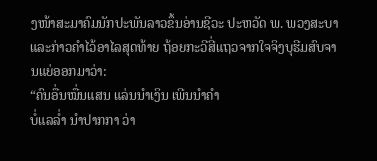ງໜ້າສະມາຄົມນັກປະພັນລາວຂຶ້ນອ່ານຊີວະ ປະຫວັດ ພ. ພວງສະບາ ແລະກ່າວຄໍາໄວ້ອາໄລສຸດທ້າຍ ຖ້ອຍກະວີສີ່ແຖວຈາກໃຈຈິງບຸຮີມສົບຈານແຍ່ອອກມາວ່າ:
“ຄົນອື່ນໝື່ນແສນ ແລ່ນນໍາເງິນ ເພີນນໍາຄໍາ
ບໍ່ແລລໍ່າ ນໍາປາກກາ ວ່າ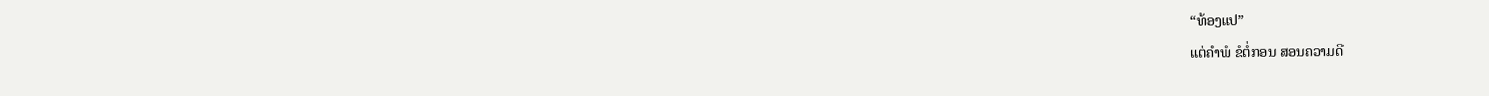“ທ້ອງແປ”
ແຕ່ຄໍາພໍ ຂໍຕໍ່ກອນ ສອນຄວາມດີ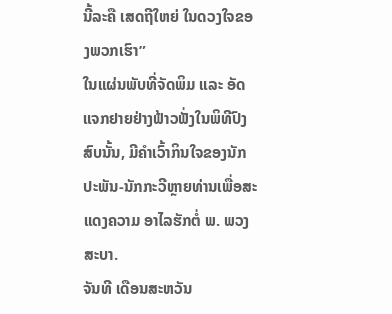ນີ້ລະຄື ເສດຖີໃຫຍ່ ໃນດວງໃຈຂອງພວກເຮົາ”
ໃນແຜ່ນພັບທີ່ຈັດພິມ ແລະ ອັດແຈກຢາຍຢ່າງຟ້າວຟັ່ງໃນພິທີປົງສົບນັ້ນ, ມີຄໍາເວົ້າກິນໃຈຂອງນັກປະພັນ-ນັກກະວີຫຼາຍທ່ານເພື່ອສະແດງຄວາມ ອາໄລຮັກຕໍ່ ພ. ພວງສະບາ.
ຈັນທີ ເດືອນສະຫວັນ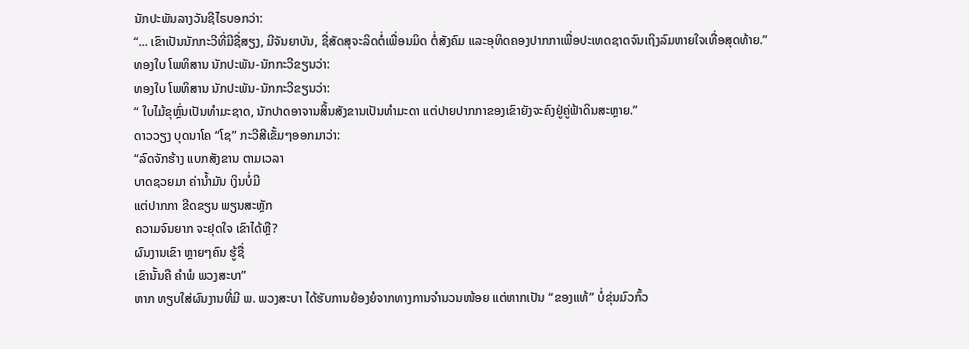ນັກປະພັນລາງວັນຊີໄຣບອກວ່າ:
“... ເຂົາເປັນນັກກະວີທີ່ມີຊື່ສຽງ, ມີຈັນຍາບັນ, ຊື່ສັດສຸຈະລິດຕໍ່ເພື່ອນມິດ ຕໍ່ສັງຄົມ ແລະອຸທິດຄອງປາກກາເພື່ອປະເທດຊາດຈົນເຖິງລົມຫາຍໃຈເທື່ອສຸດທ້າຍ.”
ທອງໃບ ໂພທິສານ ນັກປະພັນ-ນັກກະວີຂຽນວ່າ:
ທອງໃບ ໂພທິສານ ນັກປະພັນ-ນັກກະວີຂຽນວ່າ:
“ ໃບໄມ້ຂຸຫຼົ່ນເປັນທໍາມະຊາດ, ນັກປາດອາຈານສິ້ນສັງຂານເປັນທໍາມະດາ ແຕ່ປາຍປາກກາຂອງເຂົາຍັງຈະຄົງຢູ່ຄູ່ຟ້າດິນສະຫຼາຍ.”
ດາວວຽງ ບຸດນາໂຄ “ໂຊ” ກະວີສີເຂັ້ມໆອອກມາວ່າ:
“ລົດຈັກຮ້າງ ແບກສັງຂານ ຕາມເວລາ
ບາດຊວຍມາ ຄ່ານໍ້າມັນ ເງິນບໍ່ມີ
ແຕ່ປາກກາ ຂີດຂຽນ ພຽນສະຫຼັກ
ຄວາມຈົນຍາກ ຈະຢຸດໃຈ ເຂົາໄດ້ຫຼື?
ຜົນງານເຂົາ ຫຼາຍໆຄົນ ຮູ້ຊື່
ເຂົານັ້ນຄື ຄໍາພໍ ພວງສະບາ”
ຫາກ ທຽບໃສ່ຜົນງານທີ່ມີ ພ. ພວງສະບາ ໄດ້ຮັບການຍ້ອງຍໍຈາກທາງການຈໍານວນໜ້ອຍ ແຕ່ຫາກເປັນ “ຂອງແທ້” ບໍ່ຂຸ່ນມົວກົ້ວ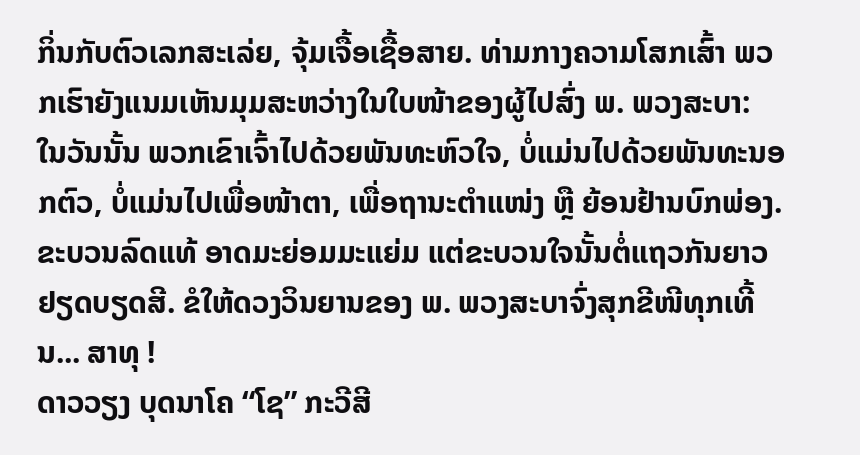ກິ່ນກັບຕົວເລກສະເລ່ຍ, ຈຸ້ມເຈື້ອເຊື້ອສາຍ. ທ່າມກາງຄວາມໂສກເສົ້າ ພວກເຮົາຍັງແນມເຫັນມຸມສະຫວ່າງໃນໃບໜ້າຂອງຜູ້ໄປສົ່ງ ພ. ພວງສະບາ: ໃນວັນນັ້ນ ພວກເຂົາເຈົ້າໄປດ້ວຍພັນທະຫົວໃຈ, ບໍ່ແມ່ນໄປດ້ວຍພັນທະນອກຕົວ, ບໍ່ແມ່ນໄປເພື່ອໜ້າຕາ, ເພື່ອຖານະຕໍາແໜ່ງ ຫຼື ຍ້ອນຢ້ານບົກພ່ອງ. ຂະບວນລົດແທ້ ອາດມະຍ່ອມມະແຍ່ມ ແຕ່ຂະບວນໃຈນັ້ນຕໍ່ແຖວກັນຍາວຢຽດບຽດສີ. ຂໍໃຫ້ດວງວິນຍານຂອງ ພ. ພວງສະບາຈົ່ງສຸກຂີໜີທຸກເທີ້ນ... ສາທຸ !
ດາວວຽງ ບຸດນາໂຄ “ໂຊ” ກະວີສີ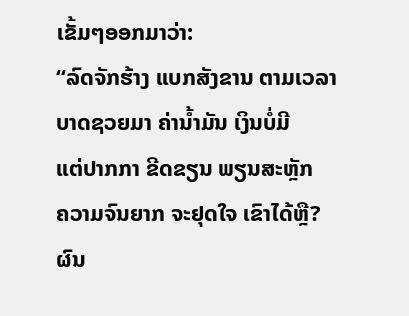ເຂັ້ມໆອອກມາວ່າ:
“ລົດຈັກຮ້າງ ແບກສັງຂານ ຕາມເວລາ
ບາດຊວຍມາ ຄ່ານໍ້າມັນ ເງິນບໍ່ມີ
ແຕ່ປາກກາ ຂີດຂຽນ ພຽນສະຫຼັກ
ຄວາມຈົນຍາກ ຈະຢຸດໃຈ ເຂົາໄດ້ຫຼື?
ຜົນ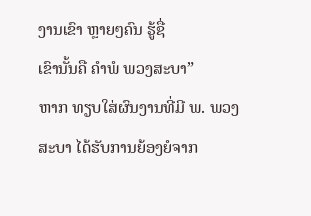ງານເຂົາ ຫຼາຍໆຄົນ ຮູ້ຊື່
ເຂົານັ້ນຄື ຄໍາພໍ ພວງສະບາ”
ຫາກ ທຽບໃສ່ຜົນງານທີ່ມີ ພ. ພວງສະບາ ໄດ້ຮັບການຍ້ອງຍໍຈາກ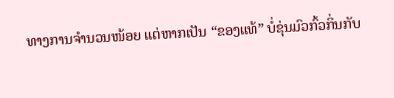ທາງການຈໍານວນໜ້ອຍ ແຕ່ຫາກເປັນ “ຂອງແທ້” ບໍ່ຂຸ່ນມົວກົ້ວກິ່ນກັບ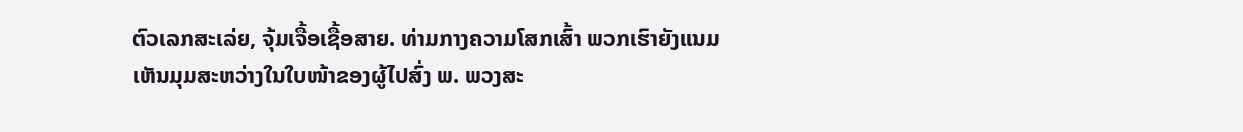ຕົວເລກສະເລ່ຍ, ຈຸ້ມເຈື້ອເຊື້ອສາຍ. ທ່າມກາງຄວາມໂສກເສົ້າ ພວກເຮົາຍັງແນມເຫັນມຸມສະຫວ່າງໃນໃບໜ້າຂອງຜູ້ໄປສົ່ງ ພ. ພວງສະ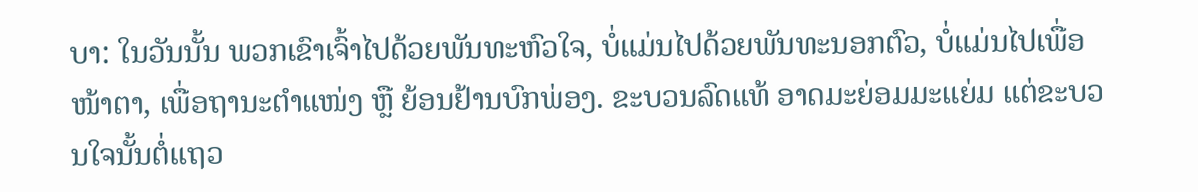ບາ: ໃນວັນນັ້ນ ພວກເຂົາເຈົ້າໄປດ້ວຍພັນທະຫົວໃຈ, ບໍ່ແມ່ນໄປດ້ວຍພັນທະນອກຕົວ, ບໍ່ແມ່ນໄປເພື່ອໜ້າຕາ, ເພື່ອຖານະຕໍາແໜ່ງ ຫຼື ຍ້ອນຢ້ານບົກພ່ອງ. ຂະບວນລົດແທ້ ອາດມະຍ່ອມມະແຍ່ມ ແຕ່ຂະບວນໃຈນັ້ນຕໍ່ແຖວ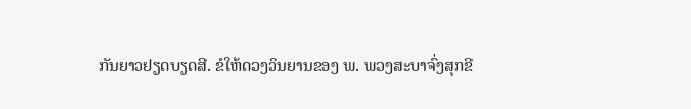ກັນຍາວຢຽດບຽດສີ. ຂໍໃຫ້ດວງວິນຍານຂອງ ພ. ພວງສະບາຈົ່ງສຸກຂີ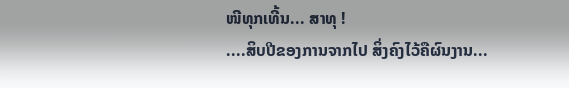ໜີທຸກເທີ້ນ... ສາທຸ !
....ສິບປີຂອງການຈາກໄປ ສິ່ງຄົງໄວ້ຄືຜົນງານ...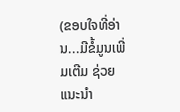(ຂອບໃຈທີ່ອ່ານ...ມີຂໍ້ມູນເພີ່ມເຕີມ ຊ່ວຍແນະນຳ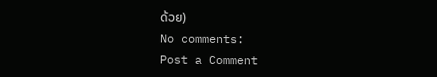ດ້ວຍ)
No comments:
Post a Comment